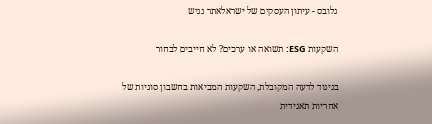גלובס - עיתון העסקים של ישראלאתר נגיש

השקעות ESG: תשואה או ערכים? לא חייבים לבחור

בניגוד לדעה המקובלת, השקעות המביאות בחשבון סוגיות של אחריות תאגידית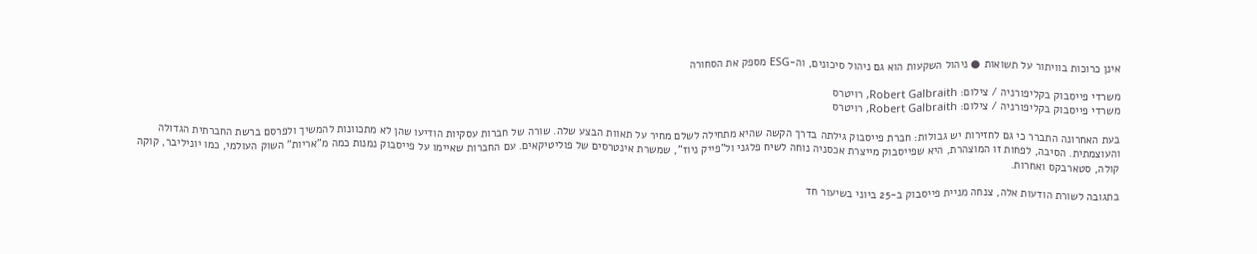אינן כרוכות בוויתור על תשואות ● ניהול השקעות הוא גם ניהול סיכונים, וה-ESG מספק את הסחורה

משרדי פייסבוק בקליפורניה / צילום: Robert Galbraith, רויטרס
משרדי פייסבוק בקליפורניה / צילום: Robert Galbraith, רויטרס

בעת האחרונה התברר כי גם לחזירות יש גבולות: חברת פייסבוק גילתה בדרך הקשה שהיא מתחילה לשלם מחיר על תאוות הבצע שלה. שורה של חברות עסקיות הודיעו שהן לא מתכוונות להמשיך ולפרסם ברשת החברתית הגדולה והעוצמתית. הסיבה, לפחות זו המוצהרת, היא שפייסבוק מייצרת אכסניה נוחה לשיח פלגני ול"פייק ניוז", שמשרת אינטרסים של פוליטיקאים. עם החברות שאיימו על פייסבוק נמנות כמה מ"אריות" השוק העולמי, כמו יוניליבר, קוקה קולה, סטארבקס ואחרות.

בתגובה לשורת הודעות אלה, צנחה מניית פייסבוק ב-25 ביוני בשיעור חד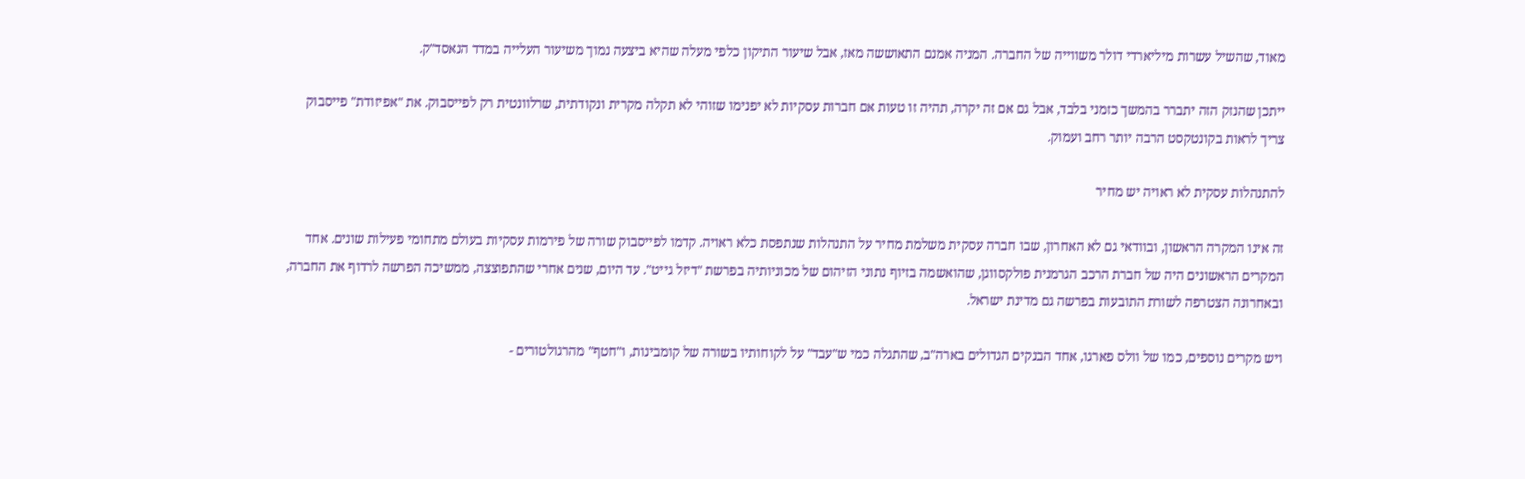מאוד, שהשיל עשרות מיליארדי דולר משווייה של החברה. המניה אמנם התאוששה מאז, אבל שיעור התיקון כלפי מעלה שהיא ביצעה נמוך משיעור העלייה במדד הנאסד"ק.

ייתכן שהנזק הזה יתברר בהמשך כזמני בלבד, אבל גם אם זה יקרה, תהיה זו טעות אם חברות עסקיות לא יפנימו שזוהי לא תקלה מקרית ונקודתית, שרלוונטית רק לפייסבוק. את "אפיזודת" פייסבוק צריך לראות בקונטקסט הרבה יותר רחב ועמוק.

להתנהלות עסקית לא ראויה יש מחיר

זה אינו המקרה הראשון, ובוודאי גם לא האחרון, שבו חברה עסקית משלמת מחיר על התנהלות שנתפסת כלא ראויה. קדמו לפייסבוק שורה של פירמות עסקיות בעולם מתחומי פעילות שונים. אחד המקרים הראשונים היה של חברת הרכב הגרמנית פולקסווגן, שהואשמה בזיוף נתוני הזיהום של מכוניותיה בפרשת "דיזל גייט". עד היום, שנים אחרי שהתפוצצה, ממשיכה הפרשה לרדוף את החברה, ובאחרונה הצטרפה לשורת התובעות בפרשה גם מדינת ישראל.

ויש מקרים נוספים, כמו של וולס פארגו, אחד הבנקים הגדולים בארה"ב, שהתגלה כמי ש"עבד" על לקוחותיו בשורה של קומבינות, ו"חטף" מהרגולטורים -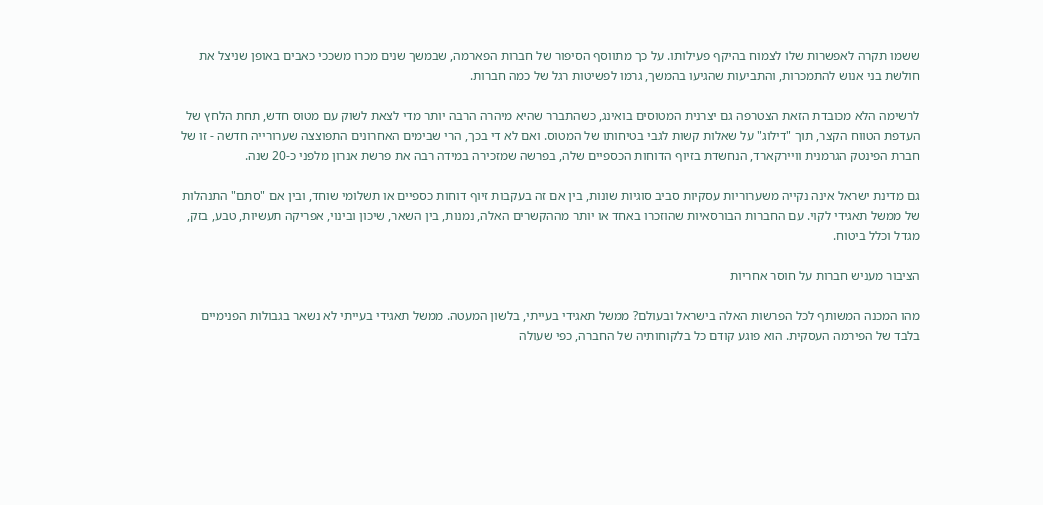ששמו תקרה לאפשרות שלו לצמוח בהיקף פעילותו. על כך מתווסף הסיפור של חברות הפארמה, שבמשך שנים מכרו משככי כאבים באופן שניצל את חולשת בני אנוש להתמכרות, והתביעות שהגיעו בהמשך, גרמו לפשיטות רגל של כמה חברות.

לרשימה הלא מכובדת הזאת הצטרפה גם יצרנית המטוסים בואינג, כשהתברר שהיא מיהרה הרבה יותר מדי לצאת לשוק עם מטוס חדש, תחת הלחץ של העדפת הטווח הקצר, תוך "דילוג" על שאלות קשות לגבי בטיחותו של המטוס. ואם לא די בכך, הרי שבימים האחרונים התפוצצה שערורייה חדשה - זו של חברת הפינטק הגרמנית וויירקארד, הנחשדת בזיוף הדוחות הכספיים שלה, בפרשה שמזכירה במידה רבה את פרשת אנרון מלפני כ-20 שנה.

גם מדינת ישראל אינה נקייה משערוריות עסקיות סביב סוגיות שונות, בין אם זה בעקבות זיוף דוחות כספיים או תשלומי שוחד, ובין אם "סתם" התנהלות של ממשל תאגידי לקוי. עם החברות הבורסאיות שהוזכרו באחד או יותר מההקשרים האלה, נמנות, בין השאר, שיכון ובינוי, אפריקה תעשיות, טבע, בזק, מגדל וכלל ביטוח.

הציבור מעניש חברות על חוסר אחריות

מהו המכנה המשותף לכל הפרשות האלה בישראל ובעולם? ממשל תאגידי בעייתי, בלשון המעטה. ממשל תאגידי בעייתי לא נשאר בגבולות הפנימיים בלבד של הפירמה העסקית. הוא פוגע קודם כל בלקוחותיה של החברה, כפי שעולה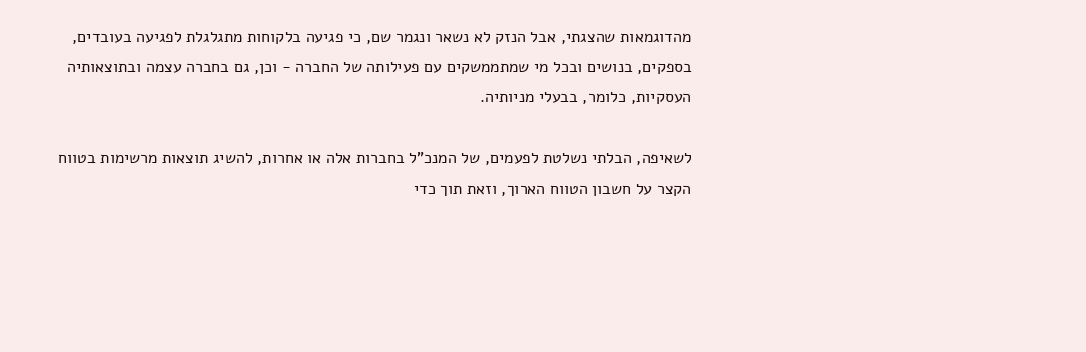מהדוגמאות שהצגתי, אבל הנזק לא נשאר ונגמר שם, כי פגיעה בלקוחות מתגלגלת לפגיעה בעובדים, בספקים, בנושים ובכל מי שמתממשקים עם פעילותה של החברה - וכן, גם בחברה עצמה ובתוצאותיה העסקיות, כלומר, בבעלי מניותיה.

לשאיפה, הבלתי נשלטת לפעמים, של המנכ"ל בחברות אלה או אחרות, להשיג תוצאות מרשימות בטווח הקצר על חשבון הטווח הארוך, וזאת תוך כדי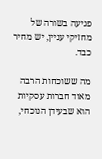פגיעה בשורה של מחזיקי עניין, יש מחיר כבד.

מה ששוכחות הרבה מאוד חברות עסקיות הוא שבעידן הנוכחי,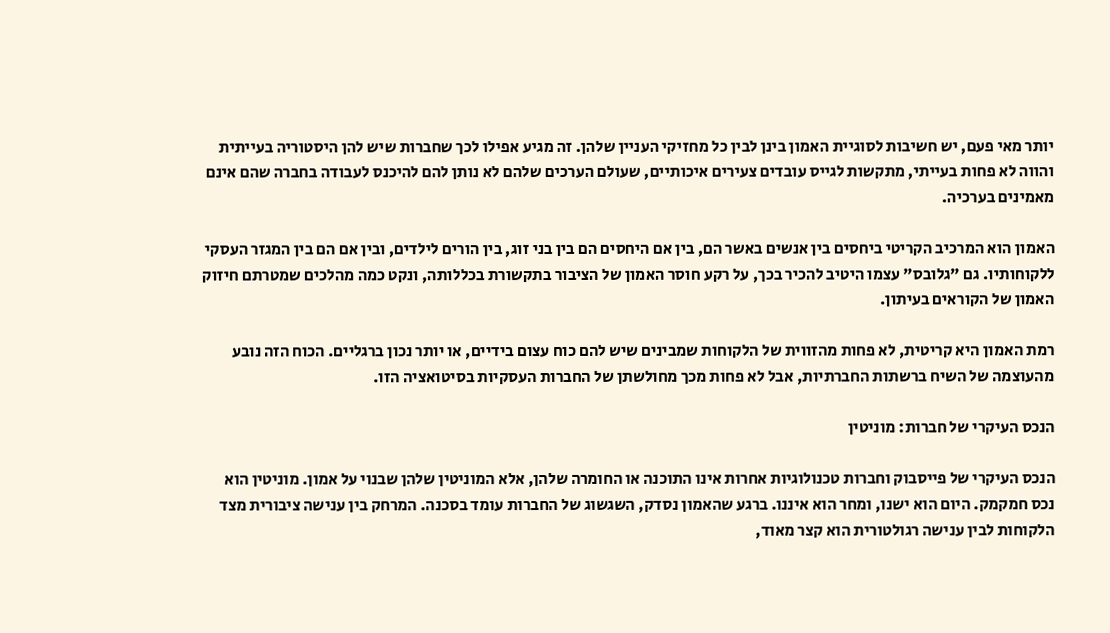יותר מאי פעם, יש חשיבות לסוגיית האמון בינן לבין כל מחזיקי העניין שלהן. זה מגיע אפילו לכך שחברות שיש להן היסטוריה בעייתית והווה לא פחות בעייתי, מתקשות לגייס עובדים צעירים איכותיים, שעולם הערכים שלהם לא נותן להם להיכנס לעבודה בחברה שהם אינם מאמינים בערכיה.

האמון הוא המרכיב הקריטי ביחסים בין אנשים באשר הם, בין אם היחסים הם בין בני זוג, בין הורים לילדים, ובין אם הם בין המגזר העסקי ללקוחותיו. גם "גלובס" עצמו היטיב להכיר בכך, על רקע חוסר האמון של הציבור בתקשורת בכללותה, ונקט כמה מהלכים שמטרתם חיזוק האמון של הקוראים בעיתון.

רמת האמון היא קריטית, לא פחות מהזווית של הלקוחות שמבינים שיש להם כוח עצום בידיים, או יותר נכון ברגליים. הכוח הזה נובע מהעוצמה של השיח ברשתות החברתיות, אבל לא פחות מכך מחולשתן של החברות העסקיות בסיטואציה הזו.

הנכס העיקרי של חברות: מוניטין

הנכס העיקרי של פייסבוק וחברות טכנולוגיות אחרות אינו התוכנה או החומרה שלהן, אלא המוניטין שלהן שבנוי על אמון. מוניטין הוא נכס חמקמק. היום הוא ישנו, ומחר הוא איננו. ברגע שהאמון נסדק, השגשוג של החברות עומד בסכנה. המרחק בין ענישה ציבורית מצד הלקוחות לבין ענישה רגולטורית הוא קצר מאוד,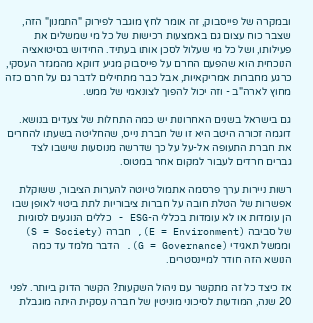ובמקרה של פייסבוק, זה אומר לחץ מוגבר לפירוק "התמנון" הזה, שצבר כוח עצום גם באמצעות רכישות של כל מי שמשלים את פעילותו, ושל כל מי שעלול לסכן אותו בעתיד. החידוש בסיטואציה הנוכחית הוא שהפעם החרם על פייסבוק מגיע דווקא מהמגזר העסקי, כרגע מחברות אמריקאיות, אבל כבר מתחילים לדבר גם על חרם כזה מחוץ לארה"ב - וזה יכול להפוך לצונאמי של ממש.

גם בישראל בשנים האחרונות יש כמה התחלות של צעדים בנושא. דוגמה זכורה היטב היא זו של חברת נייס, שהחליטה בשעתו להחרים את חברת התעופה אל-על על כך שדרשה מנוסעות שישבו לצד גברים חרדים לעבור למקום אחר במטוס.

רשות ניירות ערך פרסמה אתמול טיוטה להערות הציבור, ששוקלת אפשרות של הטלת חובה על חברות ציבוריות לתת ביטוי לאופן שבו הן עומדות או לא עומדות בכללי ה-ESG - כללים הנוגעים לסוגיות של סביבה (E = Environment), חברה (S = Society) וממשל תאגידי (G = Governance). הדבר מלמד עד כמה הנושא הזה חודר למיינסטרים.

אז כיצד כל זה מתקשר עם ניהול השקעות? הקשר הדוק ביותר. לפני 20 שנה, המודעות לסיכוני מוניטין של חברה עסקית היתה מוגבלת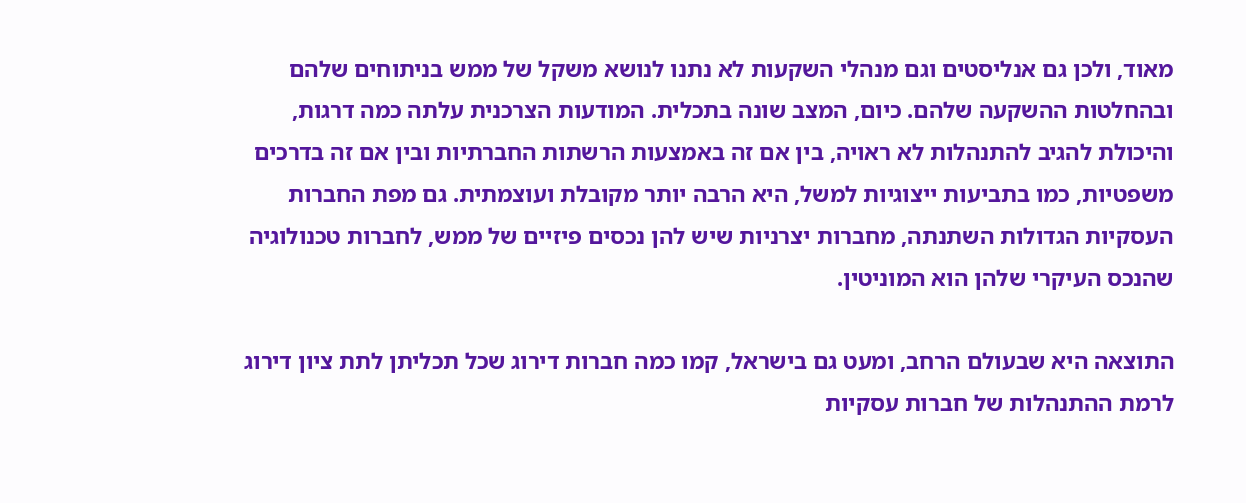מאוד, ולכן גם אנליסטים וגם מנהלי השקעות לא נתנו לנושא משקל של ממש בניתוחים שלהם ובהחלטות ההשקעה שלהם. כיום, המצב שונה בתכלית. המודעות הצרכנית עלתה כמה דרגות, והיכולת להגיב להתנהלות לא ראויה, בין אם זה באמצעות הרשתות החברתיות ובין אם זה בדרכים משפטיות, כמו בתביעות ייצוגיות למשל, היא הרבה יותר מקובלת ועוצמתית. גם מפת החברות העסקיות הגדולות השתנתה, מחברות יצרניות שיש להן נכסים פיזיים של ממש, לחברות טכנולוגיה שהנכס העיקרי שלהן הוא המוניטין.

התוצאה היא שבעולם הרחב, ומעט גם בישראל, קמו כמה חברות דירוג שכל תכליתן לתת ציון דירוג לרמת ההתנהלות של חברות עסקיות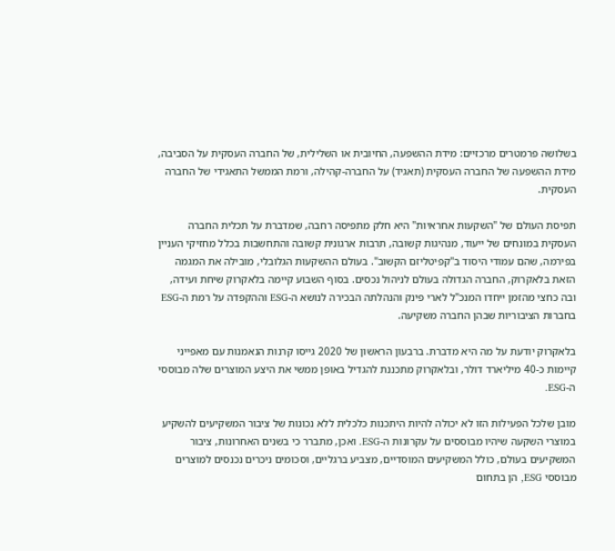בשלושה פרמטרים מרכזיים: מידת ההשפעה, החיובית או השלילית, של החברה העסקית על הסביבה, מידת ההשפעה של החברה העסקית (תאגיד) על החברה-קהילה, ורמת הממשל התאגידי של החברה העסקית.

תפיסת העולם של "השקעות אחראיות" היא חלק מתפיסה רחבה, שמדברת על תכלית החברה העסקית במונחים של ייעוד, מנהיגות קשובה, תרבות ארגונית קשובה והתחשבות בכלל מחזיקי העניין בפירמה, שהם עמודי היסוד ב"קפיטליזם הקשוב". בעולם ההשקעות הגלובלי, מובילה את המגמה הזאת בלאקרוק, החברה הגדולה בעולם לניהול נכסים. בסוף השבוע קיימה בלאקרוק שיחת ועידה, ובה כחצי מהזמן ייחדו המנכ"ל לארי פינק והנהלתה הבכירה לנושא ה-ESG וההקפדה על רמת ה-ESG בחברות הציבוריות שבהן החברה משקיעה.

בלאקרוק יודעת על מה היא מדברת. ברבעון הראשון של 2020 גייסו קרנות הנאמנות עם מאפייני קיימות כ-40 מיליארד דולר, ובלאקרוק מתכננת להגדיל באופן ממשי את היצע המוצרים שלה מבוססי ה-ESG.

מובן שלכל הפעילות הזו לא יכולה להיות היתכנות כלכלית ללא נכונות של ציבור המשקיעים להשקיע במוצרי השקעה שיהיו מבוססים על עקרונות ה-ESG. ואכן, מתברר כי בשנים האחרונות, ציבור המשקיעים בעולם, כולל המשקיעים המוסדיים, מצביע ברגליים, וסכומים ניכרים נכנסים למוצרים מבוססי ESG, הן בתחום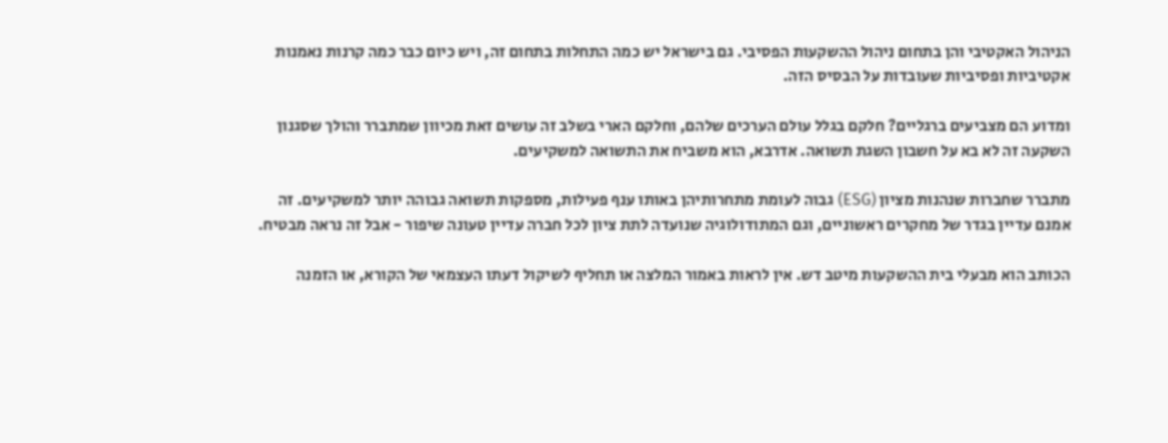הניהול האקטיבי והן בתחום ניהול ההשקעות הפסיבי. גם בישראל יש כמה התחלות בתחום זה, ויש כיום כבר כמה קרנות נאמנות אקטיביות ופסיביות שעובדות על הבסיס הזה.

ומדוע הם מצביעים ברגליים? חלקם בגלל עולם הערכים שלהם, וחלקם הארי בשלב זה עושים זאת מכיוון שמתברר והולך שסגנון השקעה זה לא בא על חשבון השגת תשואה. אדרבא, הוא משביח את התשואה למשקיעים.

מתברר שחברות שנהנות מציון (ESG) גבוה לעומת מתחרותיהן באותו ענף פעילות, מספקות תשואה גבוהה יותר למשקיעים. זה אמנם עדיין בגדר של מחקרים ראשוניים, וגם המתודולוגיה שנועדה לתת ציון לכל חברה עדיין טעונה שיפור - אבל זה נראה מבטיח.

הכותב הוא מבעלי בית ההשקעות מיטב דש. אין לראות באמור המלצה או תחליף לשיקול דעתו העצמאי של הקורא, או הזמנה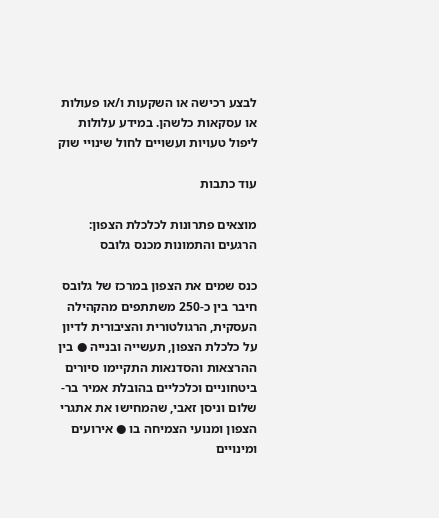לבצע רכישה או השקעות ו/או פעולות או עסקאות כלשהן. במידע עלולות ליפול טעויות ועשויים לחול שינויי שוק

עוד כתבות

מוצאים פתרונות לכלכלת הצפון: הרגעים והתמונות מכנס גלובס

כנס שמים את הצפון במרכז של גלובס חיבר בין כ-250 משתתפים מהקהילה העסקית, הרגולטורית והציבורית לדיון על כלכלת הצפון, תעשייה ובנייה ● בין ההרצאות והסדנאות התקיימו סיורים ביטחוניים וכלכליים בהובלת אמיר בר-שלום וניסן זאבי, שהמחישו את אתגרי הצפון ומנועי הצמיחה בו ● אירועים ומינויים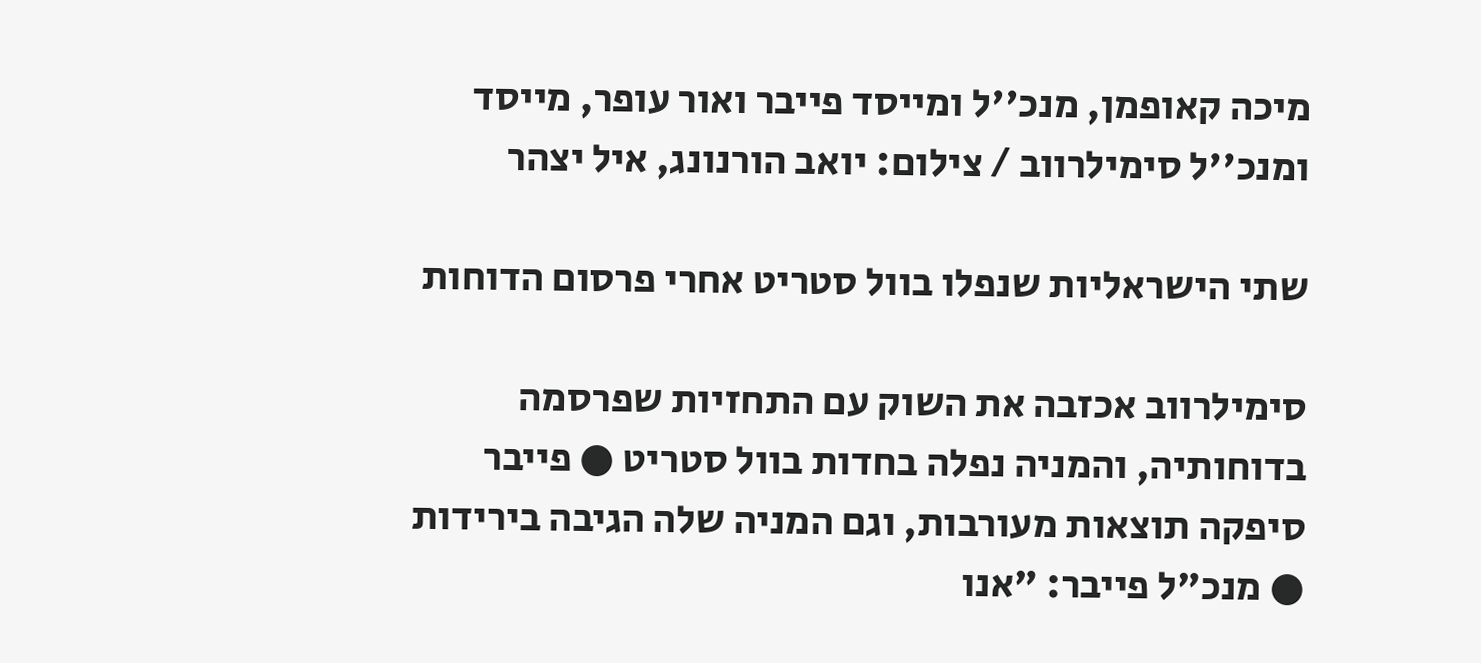מיכה קאופמן, מנכ''ל ומייסד פייבר ואור עופר, מייסד ומנכ''ל סימילרווב / צילום: יואב הורנונג, איל יצהר

שתי הישראליות שנפלו בוול סטריט אחרי פרסום הדוחות

סימילרווב אכזבה את השוק עם התחזיות שפרסמה בדוחותיה, והמניה נפלה בחדות בוול סטריט ● פייבר סיפקה תוצאות מעורבות, וגם המניה שלה הגיבה בירידות ● מנכ"ל פייבר: "אנו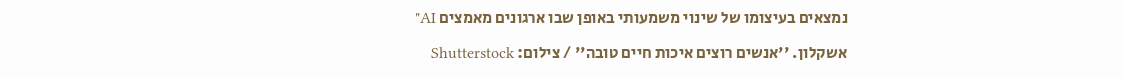נמצאים בעיצומו של שינוי משמעותי באופן שבו ארגונים מאמצים AI"

אשקלון. ''אנשים רוצים איכות חיים טובה'' / צילום: Shutterstock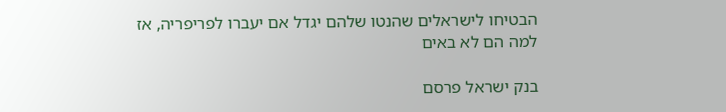הבטיחו לישראלים שהנטו שלהם יגדל אם יעברו לפריפריה, אז למה הם לא באים

בנק ישראל פרסם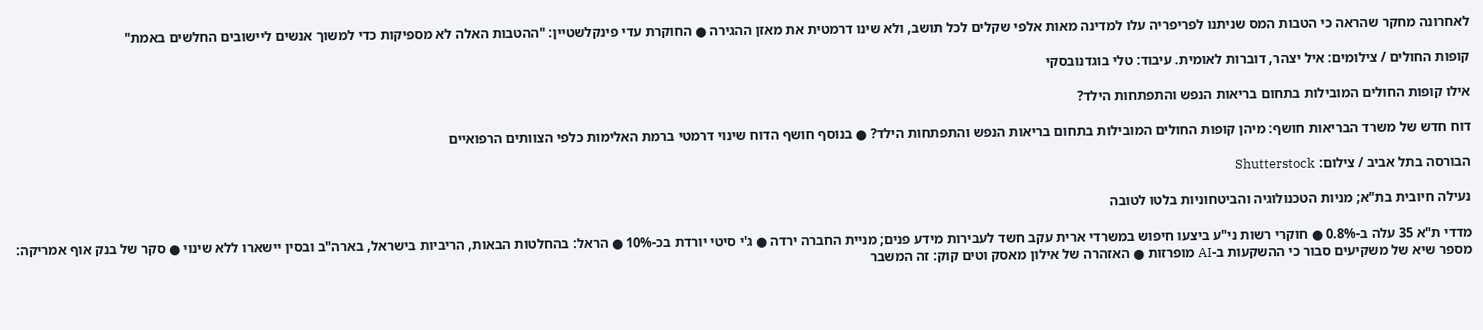לאחרונה מחקר שהראה כי הטבות המס שניתנו לפריפריה עלו למדינה מאות אלפי שקלים לכל תושב, ולא שינו דרמטית את מאזן ההגירה ● החוקרת עדי פינקלשטיין: "ההטבות האלה לא מספיקות כדי למשוך אנשים ליישובים החלשים באמת"

קופות החולים / צילומים: איל יצהר, דוברות לאומית. עיבוד: טלי בוגדנובסקי

אילו קופות החולים המובילות בתחום בריאות הנפש והתפתחות הילד?

דוח חדש של משרד הבריאות חושף: מיהן קופות החולים המובילות בתחום בריאות הנפש והתפתחות הילד? ● בנוסף חושף הדוח שינוי דרמטי ברמת האלימות כלפי הצוותים הרפואיים

הבורסה בתל אביב / צילום: Shutterstock

נעילה חיובית בת"א; מניות הטכנולוגיה והביטחוניות בלטו לטובה

מדדי ת"א 35 עלה ב-0.8% ● חוקרי רשות ני"ע ביצעו חיפוש במשרדי ארית עקב חשד לעבירות מידע פנים; מניית החברה ירדה ● ג'י סיטי יורדת בכ-10% ● הראל: בהחלטות הבאות, הריביות בישראל, בארה"ב ובסין יישארו ללא שינוי ● סקר של בנק אוף אמריקה: מספר שיא של משקיעים סבור כי ההשקעות ב-AI מופרזות ● האזהרה של אילון מאסק וטים קוק: זה המשבר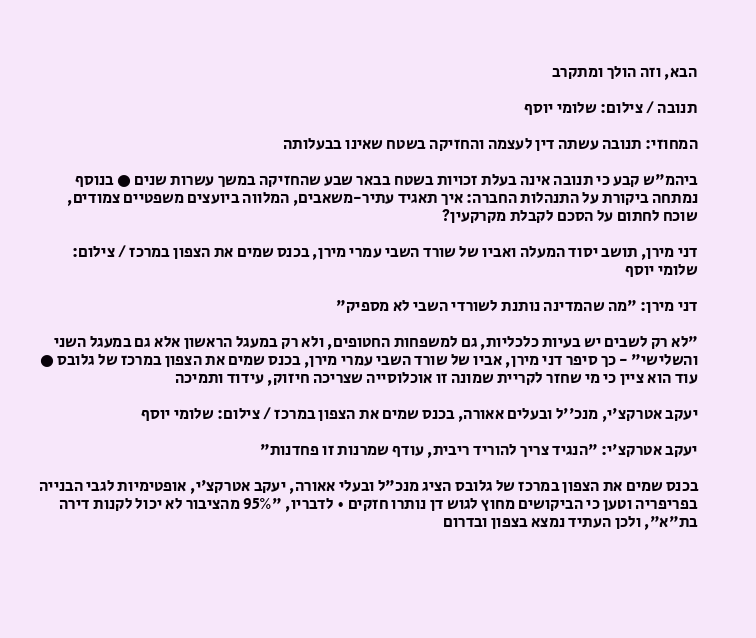הבא, וזה הולך ומתקרב

תנובה / צילום: שלומי יוסף

המחוזי: תנובה עשתה דין לעצמה והחזיקה בשטח שאינו בבעלותה

ביהמ"ש קבע כי תנובה אינה בעלת זכויות בשטח בבאר שבע שהחזיקה במשך עשרות שנים ● בנוסף נמתחה ביקורת על התנהלות החברה: איך תאגיד עתיר-משאבים, המלווה ביועצים משפטיים צמודים, שוכח לחתום על הסכם לקבלת מקרקעין?

דני מירן, תושב יסוד המעלה ואביו של שורד השבי עמרי מירן, בכנס שמים את הצפון במרכז / צילום: שלומי יוסף

דני מירן: "מה שהמדינה נותנת לשורדי השבי לא מספיק"

"לא רק לשבים יש בעיות כלכליות, גם למשפחות החטופים, ולא רק במעגל הראשון אלא גם במעגל השני והשלישי" - כך סיפר דני מירן, אביו של שורד השבי עמרי מירן, בכנס שמים את הצפון במרכז של גלובס ● עוד הוא ציין כי מי שחזר לקריית שמונה זו אוכלוסייה שצריכה חיזוק, עידוד ותמיכה

יעקב אטרקצ'י, מנכ''ל ובעלים אאורה, בכנס שמים את הצפון במרכז / צילום: שלומי יוסף

יעקב אטרקצ'י: "הנגיד צריך להוריד ריבית, עודף שמרנות זו פחדנות"

בכנס שמים את הצפון במרכז של גלובס הציג מנכ"ל ובעלי אאורה, יעקב אטרקצ'י, אופטימיות לגבי הבנייה בפריפריה וטען כי הביקושים מחוץ לגוש דן נותרו חזקים • לדבריו, "95% מהציבור לא יכול לקנות דירה בת"א", ולכן העתיד נמצא בצפון ובדרום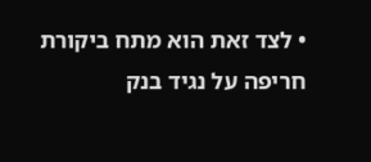• לצד זאת הוא מתח ביקורת חריפה על נגיד בנק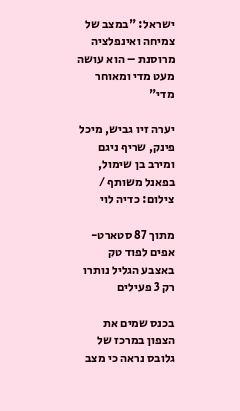ישראל: "במצב של צמיחה ואינפלציה מרוסנת – הוא עושה מעט מדי ומאוחר מדי"

יערה זיו גביש, מיכל פינק, שריף ניגם ומירב בן שימול, בפאנל משותף / צילום: כדיה לוי

מתוך 87 סטארט-אפים לפוד טק באצבע הגליל נותרו רק 3 פעילים

בכנס שמים את הצפון במרכז של גלובס נראה כי מצב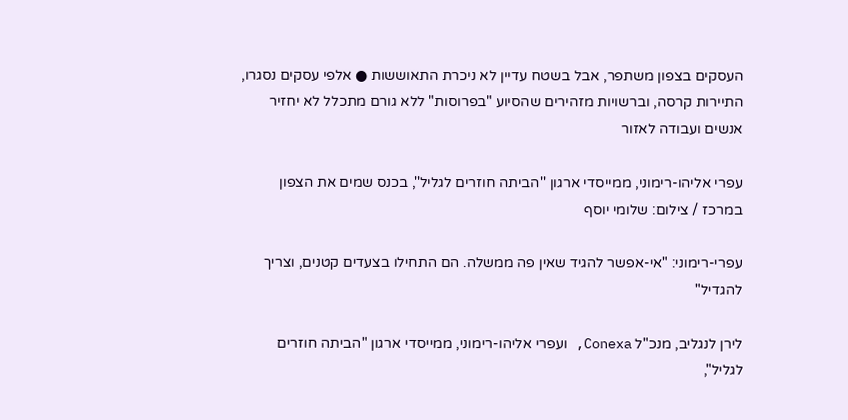העסקים בצפון משתפר, אבל בשטח עדיין לא ניכרת התאוששות ● אלפי עסקים נסגרו, התיירות קרסה, וברשויות מזהירים שהסיוע "בפרוסות" ללא גורם מתכלל לא יחזיר אנשים ועבודה לאזור

עפרי אליהו-רימוני, ממייסדי ארגון ''הביתה חוזרים לגליל'', בכנס שמים את הצפון במרכז / צילום: שלומי יוסף

עפרי-רימוני: "אי-אפשר להגיד שאין פה ממשלה. הם התחילו בצעדים קטנים, וצריך להגדיל"

לירן לנגליב, מנכ"ל Conexa, ועפרי אליהו-רימוני, ממייסדי ארגון "הביתה חוזרים לגליל",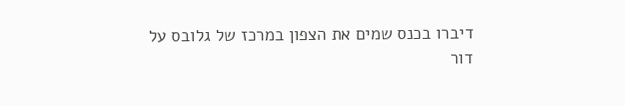דיברו בכנס שמים את הצפון במרכז של גלובס על דור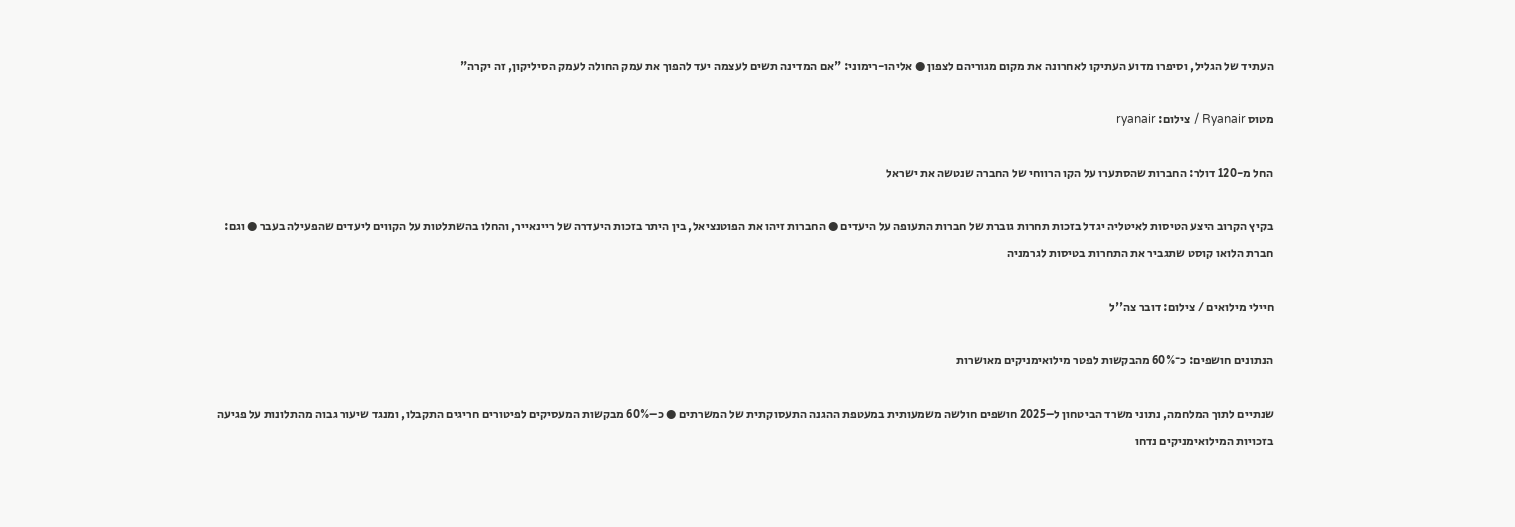העתיד של הגליל, וסיפרו מדוע העתיקו לאחרונה את מקום מגוריהם לצפון ● אליהו-רימוני: "אם המדינה תשים לעצמה יעד להפוך את עמק החולה לעמק הסיליקון, זה יקרה"

מטוס Ryanair / צילום: ryanair

החל מ-120 דולר: החברות שהסתערו על הקו הרווחי של החברה שנטשה את ישראל

בקיץ הקרוב היצע הטיסות לאיטליה יגדל בזכות תחרות גוברת של חברות התעופה על היעדים ● החברות זיהו את הפוטנציאל, בין היתר בזכות היעדרה של ריינאייר, והחלו בהשתלטות על הקווים ליעדים שהפעילה בעבר ● וגם: חברת הלואו קוסט שתגביר את התחרות בטיסות לגרמניה

חיילי מילואים / צילום: דובר צה''ל

הנתונים חושפים: כ־60% מהבקשות לפטר מילואימניקים מאושרות

שנתיים לתוך המלחמה, נתוני משרד הביטחון ל–2025 חושפים חולשה משמעותית במעטפת ההגנה התעסוקתית של המשרתים ● כ–60% מבקשות המעסיקים לפיטורים חריגים התקבלו, ומנגד שיעור גבוה מהתלונות על פגיעה בזכויות המילואימניקים נדחו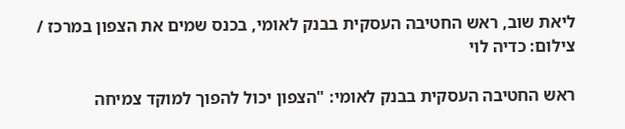ליאת שוב, ראש החטיבה העסקית בבנק לאומי, בכנס שמים את הצפון במרכז / צילום: כדיה לוי

ראש החטיבה העסקית בבנק לאומי: "הצפון יכול להפוך למוקד צמיחה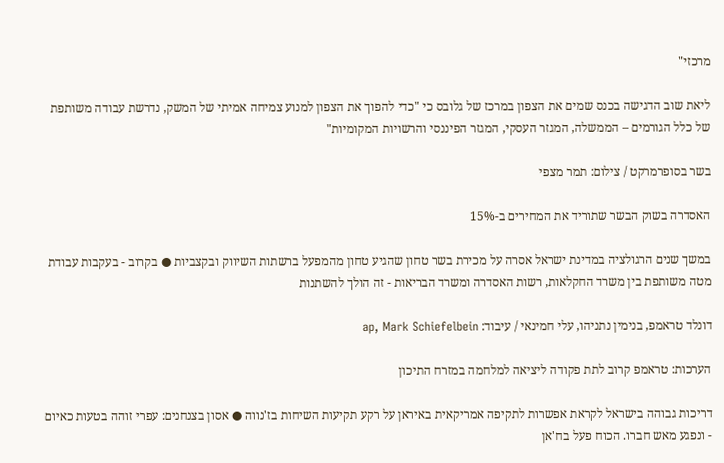מרכזי"

ליאת שוב הדגישה בכנס שמים את הצפון במרכז של גלובס כי "כדי להפוך את הצפון למנוע צמיחה אמיתי של המשק, נדרשת עבודה משותפת של כלל הגורמים – הממשלה, המגזר העסקי, המגזר הפיננסי והרשויות המקומיות"

בשר בסופרמרקט / צילום: תמר מצפי

האסדרה בשוק הבשר שתוריד את המחירים ב-15%

במשך שנים הרגולציה במדינת ישראל אסרה על מכירת בשר טחון שהגיע טחון מהמפעל ברשתות השיווק ובקצביות ● בקרוב - בעקבות עבודת מטה משותפת בין משרד החקלאות, רשות האסדרה ומשרד הבריאות - זה הולך להשתנות

דונלד טראמפ, בנימין נתניהו, עלי חמינאי / עיבוד: ap, Mark Schiefelbein

הערכות: טראמפ קרוב לתת פקודה ליציאה למלחמה במזרח התיכון

דריכות גבוהה בישראל לקראת אפשרות לתקיפה אמריקאית באיראן על רקע תקיעות השיחות בז'נווה ● אסון בצנחנים: עפרי זוהה בטעות כאיום - ונפגע מאש חברו. הכוח פעל בח'אן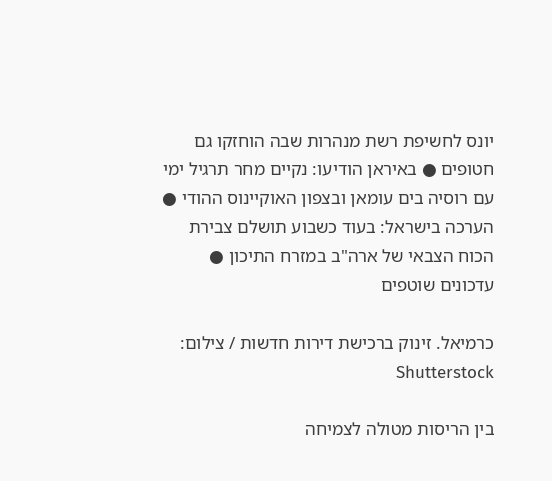יונס לחשיפת רשת מנהרות שבה הוחזקו גם חטופים ● באיראן הודיעו: נקיים מחר תרגיל ימי עם רוסיה בים עומאן ובצפון האוקיינוס ההודי ● הערכה בישראל: בעוד כשבוע תושלם צבירת הכוח הצבאי של ארה"ב במזרח התיכון ● עדכונים שוטפים

כרמיאל. זינוק ברכישת דירות חדשות / צילום: Shutterstock

בין הריסות מטולה לצמיחה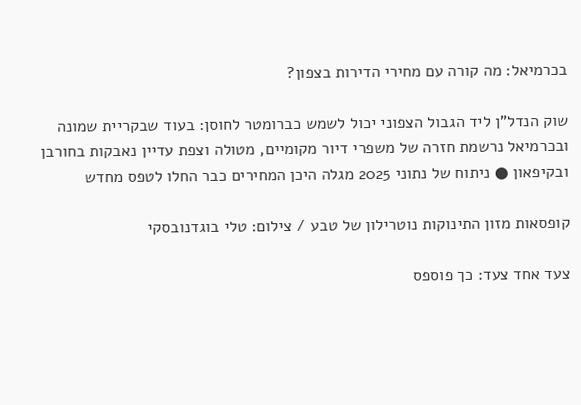בכרמיאל: מה קורה עם מחירי הדירות בצפון?

שוק הנדל"ן ליד הגבול הצפוני יכול לשמש כברומטר לחוסן: בעוד שבקריית שמונה ובכרמיאל נרשמת חזרה של משפרי דיור מקומיים, מטולה וצפת עדיין נאבקות בחורבן ובקיפאון ● ניתוח של נתוני 2025 מגלה היכן המחירים כבר החלו לטפס מחדש

קופסאות מזון התינוקות נוטרילון של טבע / צילום: טלי בוגדנובסקי

צעד אחד צעד: כך פוספס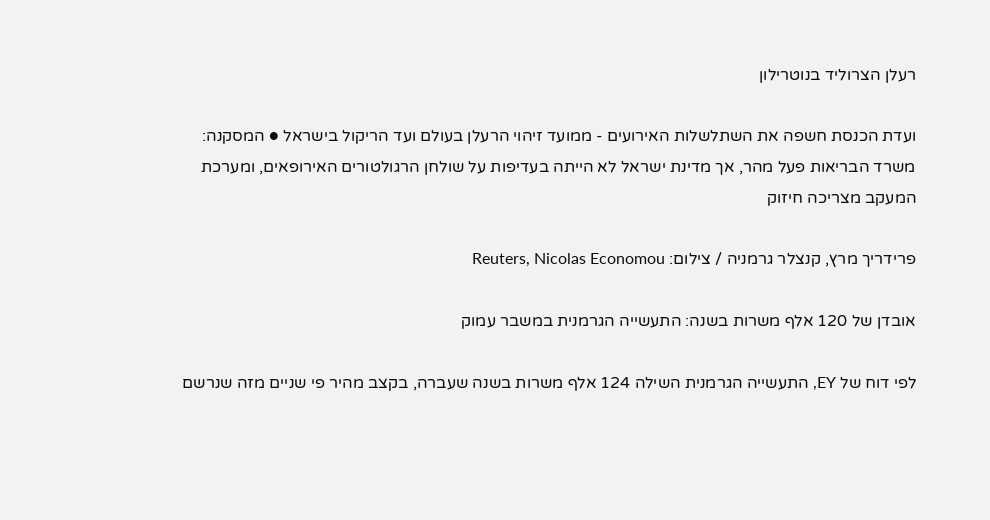רעלן הצרוליד בנוטרילון

ועדת הכנסת חשפה את השתלשלות האירועים - ממועד זיהוי הרעלן בעולם ועד הריקול בישראל ● המסקנה: משרד הבריאות פעל מהר, אך מדינת ישראל לא הייתה בעדיפות על שולחן הרגולטורים האירופאים, ומערכת המעקב מצריכה חיזוק

פרידריך מרץ, קנצלר גרמניה / צילום: Reuters, Nicolas Economou

אובדן של 120 אלף משרות בשנה: התעשייה הגרמנית במשבר עמוק

לפי דוח של EY, התעשייה הגרמנית השילה 124 אלף משרות בשנה שעברה, בקצב מהיר פי שניים מזה שנרשם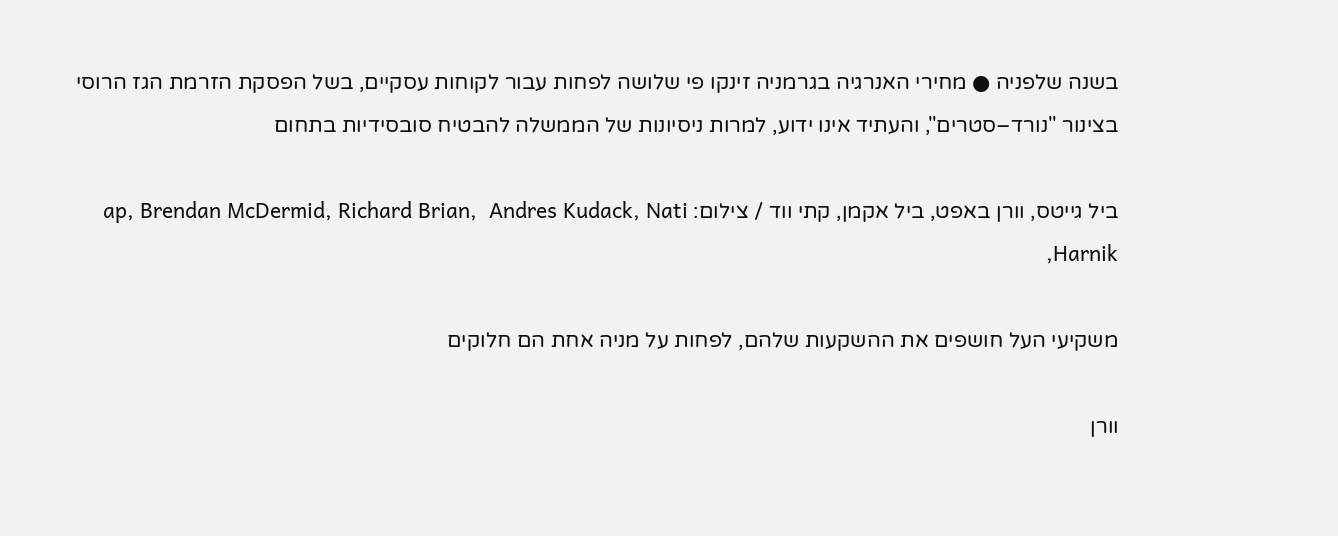בשנה שלפניה ● מחירי האנרגיה בגרמניה זינקו פי שלושה לפחות עבור לקוחות עסקיים, בשל הפסקת הזרמת הגז הרוסי בצינור "נורד–סטרים", והעתיד אינו ידוע, למרות ניסיונות של הממשלה להבטיח סובסידיות בתחום

ביל גייטס, וורן באפט, ביל אקמן, קתי ווד / צילום: ap, Brendan McDermid, Richard Brian,  Andres Kudack, Nati Harnik,

משקיעי העל חושפים את ההשקעות שלהם, לפחות על מניה אחת הם חלוקים

וורן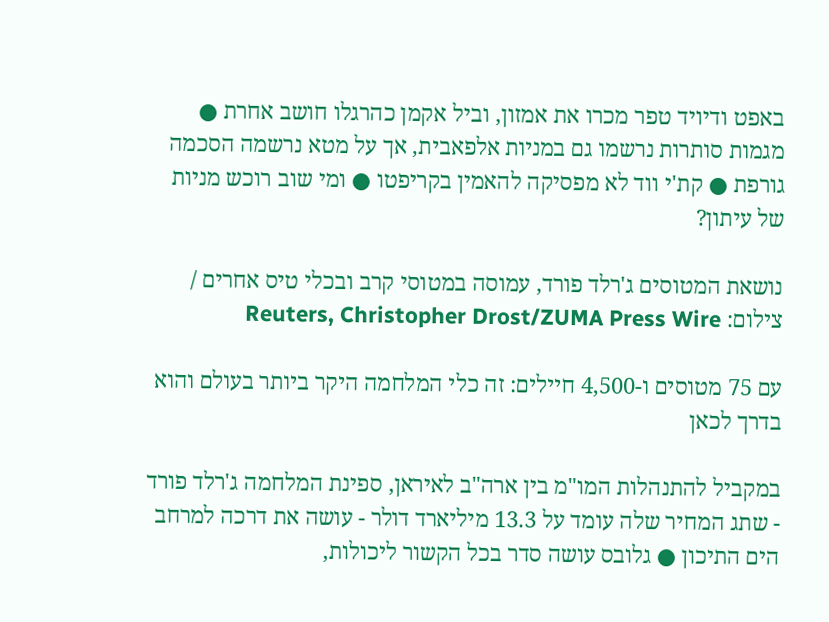באפט ודיויד טפר מכרו את אמזון, וביל אקמן כהרגלו חושב אחרת ● מגמות סותרות נרשמו גם במניות אלפאבית, אך על מטא נרשמה הסכמה גורפת ● קת'י ווד לא מפסיקה להאמין בקריפטו ● ומי שוב רוכש מניות של עיתון?

נושאת המטוסים ג'רלד פורד, עמוסה במטוסי קרב ובכלי טיס אחרים / צילום: Reuters, Christopher Drost/ZUMA Press Wire

עם 75 מטוסים ו-4,500 חיילים: זה כלי המלחמה היקר ביותר בעולם והוא בדרך לכאן

במקביל להתנהלות המו"מ בין ארה"ב לאיראן, ספינת המלחמה ג'רלד פורד - שתג המחיר שלה עומד על 13.3 מיליארד דולר - עושה את דרכה למרחב הים התיכון ● גלובס עושה סדר בכל הקשור ליכולות,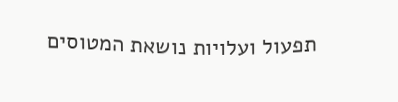תפעול ועלויות נושאת המטוסים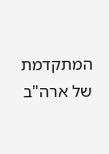המתקדמת של ארה"ב